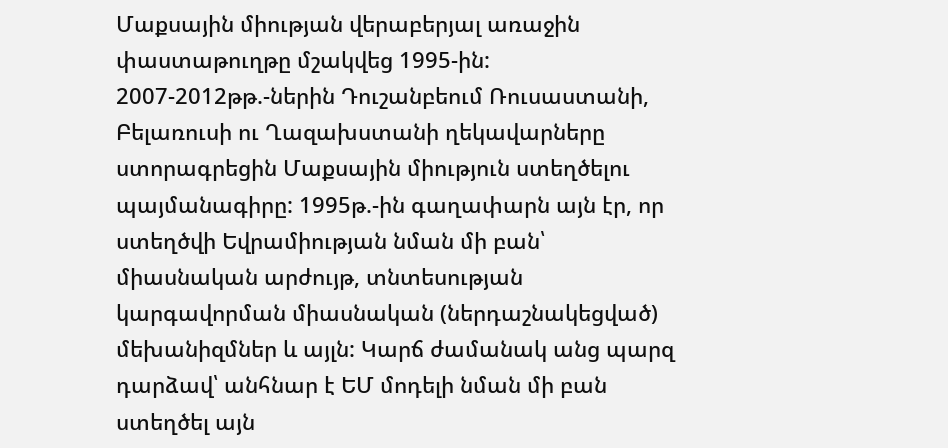Մաքսային միության վերաբերյալ առաջին փաստաթուղթը մշակվեց 1995-ին: 2007-2012թթ.-ներին Դուշանբեում Ռուսաստանի, Բելառուսի ու Ղազախստանի ղեկավարները ստորագրեցին Մաքսային միություն ստեղծելու պայմանագիրը: 1995թ.-ին գաղափարն այն էր, որ ստեղծվի Եվրամիության նման մի բան՝ միասնական արժույթ, տնտեսության կարգավորման միասնական (ներդաշնակեցված) մեխանիզմներ և այլն: Կարճ ժամանակ անց պարզ դարձավ՝ անհնար է ԵՄ մոդելի նման մի բան ստեղծել այն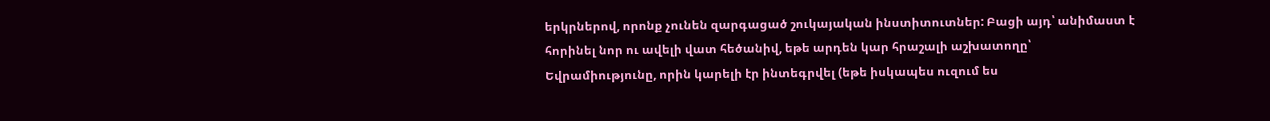երկրներով, որոնք չունեն զարգացած շուկայական ինստիտուտներ: Բացի այդ՝ անիմաստ է հորինել նոր ու ավելի վատ հեծանիվ, եթե արդեն կար հրաշալի աշխատողը՝ Եվրամիությունը, որին կարելի էր ինտեգրվել (եթե իսկապես ուզում ես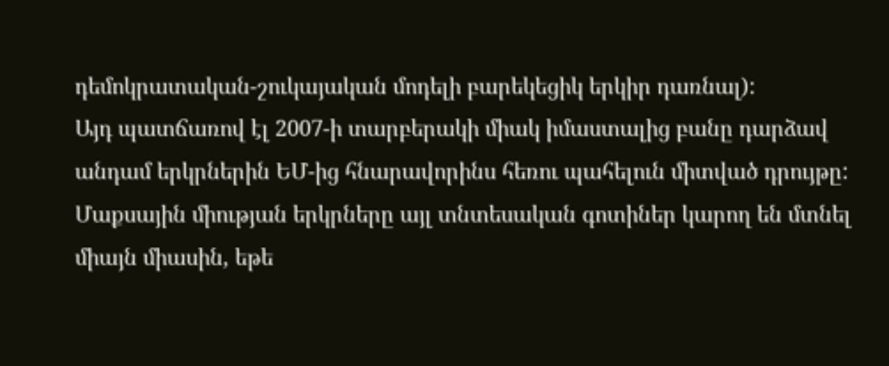դեմոկրատական-շուկայական մոդելի բարեկեցիկ երկիր դառնալ):
Այդ պատճառով էլ 2007-ի տարբերակի միակ իմաստալից բանը դարձավ անդամ երկրներին ԵՄ-ից հնարավորինս հեռու պահելուն միտված դրույթը: Մաքսային միության երկրները այլ տնտեսական գոտիներ կարող են մտնել միայն միասին, եթե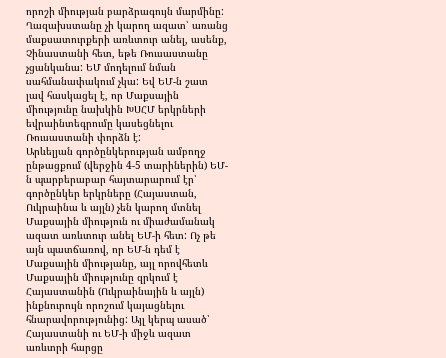որոշի միության բարձրագույն մարմինը: Ղազախստանը չի կարող ազատ՝ առանց մաքսատուրքերի առևտուր անել, ասենք, Չինաստանի հետ, եթե Ռուսաստանը չցանկանա: ԵՄ մոդելում նման սահմանափակում չկա: Եվ ԵՄ-ն շատ լավ հասկացել է, որ Մաքսային միությունը նախկին ԽՍՀՄ երկրների եվրաինտեգրումը կասեցնելու Ռուսաստանի փորձն է:
Արևելյան գործընկերության ամբողջ ընթացքում (վերջին 4-5 տարիներին) ԵՄ-ն պարբերաբար հայտարարում էր՝ գործընկեր երկրները (Հայաստան, Ուկրաինա և այլն) չեն կարող մտնել Մաքսային միություն ու միաժամանակ ազատ առևտուր անել ԵՄ-ի հետ: Ոչ թե այն պատճառով, որ ԵՄ-ն դեմ է Մաքսային միությանը, այլ որովհետև Մաքսային միությունը զրկում է Հայաստանին (Ուկրաինային և այլն) ինքնուրույն որոշում կայացնելու հնարավորությունից: Այլ կերպ ասած՝ Հայաստանի ու ԵՄ-ի միջև ազատ առևտրի հարցը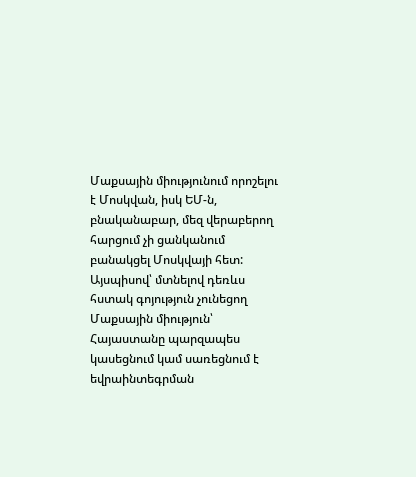Մաքսային միությունում որոշելու է Մոսկվան, իսկ ԵՄ-ն, բնականաբար, մեզ վերաբերող հարցում չի ցանկանում բանակցել Մոսկվայի հետ:
Այսպիսով՝ մտնելով դեռևս հստակ գոյություն չունեցող Մաքսային միություն՝ Հայաստանը պարզապես կասեցնում կամ սառեցնում է եվրաինտեգրման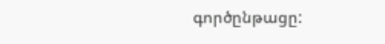գործընթացը: